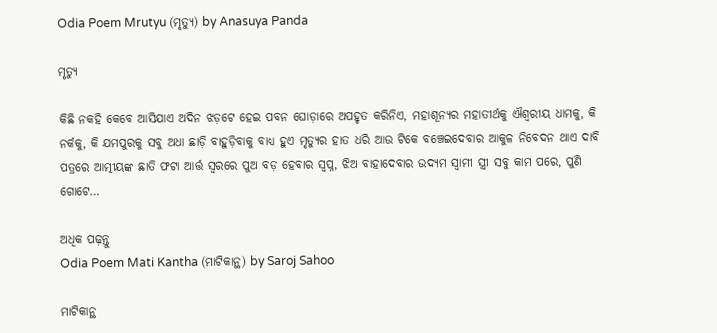Odia Poem Mrutyu (ମୃତ୍ୟୁ) by Anasuya Panda

ମୃତ୍ୟୁ

କିଛି ନକହି କେବେ ଆସିଯାଏ ଅଦିନ ଝଡ଼ଟେ ହେଇ ପବନ ଘୋଡ଼ାରେ ଅପହୃତ କରିନିଏ, ମହାଶୂନ୍ୟର ମହାତୀର୍ଥକୁ ଐଶ୍ୱରୀୟ ଧାମକୁ, କି ନର୍କକୁ, କି ଯମପୁରକୁ ସବୁ ଅଧା ଛାଡ଼ି ବାହୁଡ଼ିବାକୁ ବାଧ୍ୟ ହୁଏ ମୃତ୍ୟୁର ହାତ ଧରି ଆଉ ଟିକେ ବଞ୍ଚେଇଦେବାର ଆକୁଳ ନିବେଦନ ଥାଏ ଦାବି ପତ୍ରରେ ଆତ୍ମୀୟଙ୍କ ଛାତି ଫଟା ଆର୍ତ୍ତ ସ୍ଵରରେ ପୁଅ ବଡ଼ ହେବାର ସ୍ଵପ୍ନ, ଝିଅ ବାହାଦେବାର ଉଦ୍ୟମ ସ୍ଵାମୀ ସ୍ତ୍ରୀ ସବୁ କାମ ପରେ, ପୁଣି ଗୋଟେ…

ଅଧିକ ପଢ଼ନ୍ତୁ
Odia Poem Mati Kantha (ମାଟିକାନ୍ଥ) by Saroj Sahoo

ମାଟିକାନ୍ଥ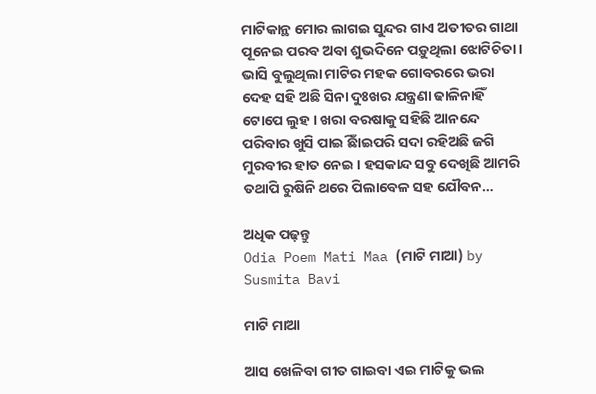ମାଟିକାନ୍ଥ ମୋର ଲାଗଇ ସୁନ୍ଦର ଗାଏ ଅତୀତର ଗାଥା ପୂନେଇ ପରବ ଅବା ଶୁଭଦିନେ ପଡ଼ୁଥିଲା ଝୋଟିଚିତା । ଭାସି ବୁଲୁଥିଲା ମାଟିର ମହକ ଗୋବରରେ ଭରା ଦେହ ସହି ଅଛି ସିନା ଦୁଃଖର ଯନ୍ତ୍ରଣା ଢାଳିନାହିଁ ଟୋପେ ଲୁହ । ଖରା ବରଷାକୁ ସହିଛି ଆନନ୍ଦେ ପରିବାର ଖୁସି ପାଇିଁ ଛାଇପରି ସଦା ରହିଅଛି ଜଗି ମୁରବୀର ହାତ ନେଇ । ହସକାନ୍ଦ ସବୁ ଦେଖିଛି ଆମରି ତଥାପି ରୁଷିନି ଥରେ ପିଲାବେଳ ସହ ଯୌବନ…

ଅଧିକ ପଢ଼ନ୍ତୁ
Odia Poem Mati Maa (ମାଟି ମାଆ) by Susmita Bavi

ମାଟି ମାଆ

ଆସ ଖେଳିବା ଗୀତ ଗାଇବା ଏଇ ମାଟିକୁ ଭଲ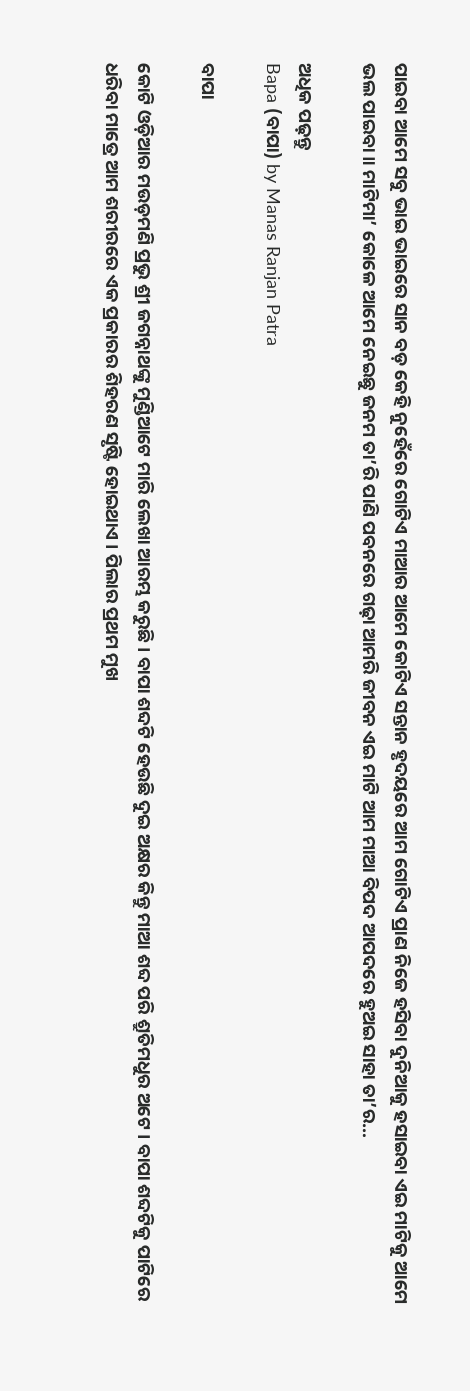ପାଇବା ଆମେ ସବୁ ଭାଇ ଭାଇରେ ସାନ ବଡ଼ କେହି ନୁହେଁରେ ଗୋଟିଏ ମାଆର ଆମେ କୋଟିଏ ସନ୍ତାନ ହୃଦୟରେ ଆମ ଗୋଟିଏ ପ୍ରାଣ ନିଜେ ହସିବା ଦୁନିଆକୁ ହସାଇବା ଏଇ ମାଟିକୁ ଆମେ ଭଲ ପାଇବା ॥ ମାଟିମା’ କୋଳେ ଆମେ ନେଇଛୁ ଜନମ ତା’ରି ପାଣି ପବନରେ ଗଢ଼ା ଆମରି ଜୀବନ ଏଇ ମାଟି ଆମ ମାଆ ବିପଦ ଆପଦରେ ହୁଅଇ ସାହା ତା’ର…

ଅଧିକ ପଢ଼ନ୍ତୁ
Bapa (ବାପା) by Manas Ranjan Patra

ବାପା

କୋଟି ଓଡ଼ିଆର ମଉଡ଼ମଣି ପ୍ରଭୁ ଶ୍ରୀ ଜଗନ୍ନାଥଙ୍କୁ ମୁଣ୍ଡିଆଟେ ମାରି ଲେଖା ଆରମ୍ଭ କରୁଛି । ବାପା ଶବ୍ଦଟି ହେଉଛି ଦୁଇ ଅକ୍ଷର କିନ୍ତୁ ମାଆ ଶବ୍ଦ ପରି ଶ୍ରୁତିମଧୁର ଅଟେ । ବାପା ଶବ୍ଦଟିକୁ ପାଟିରେ ଧରିବା ମାତ୍ରେ ଆମ ଶରୀରରେ ଏକ ପ୍ରକାରର ଶିହରଣ ସୃଷ୍ଟି ହୋଇଥାଏ । ପିଲାର ପ୍ରଥମ ମୁଖ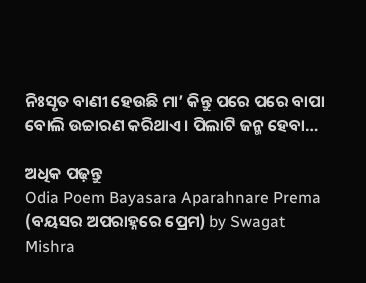ନିଃସୃତ ବାଣୀ ହେଉଛି ମା’ କିନ୍ତୁ ପରେ ପରେ ବାପା ବୋଲି ଉଚ୍ଚାରଣ କରିଥାଏ । ପିଲାଟି ଜନ୍ମ ହେବା…

ଅଧିକ ପଢ଼ନ୍ତୁ
Odia Poem Bayasara Aparahnare Prema (ବୟସର ଅପରାହ୍ନରେ ପ୍ରେମ) by Swagat Mishra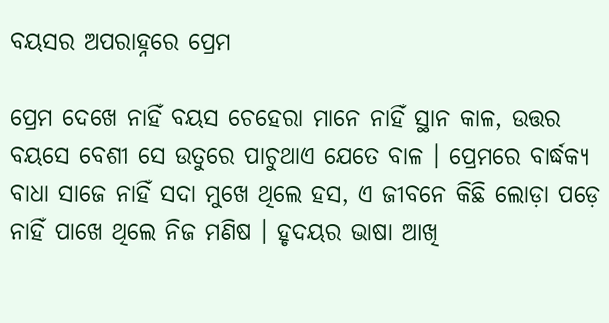ବୟସର ଅପରାହ୍ନରେ ପ୍ରେମ

ପ୍ରେମ ଦେଖେ ନାହିଁ ବୟସ ଚେହେରା ମାନେ ନାହିଁ ସ୍ଥାନ କାଳ, ଉତ୍ତର ବୟସେ ବେଶୀ ସେ ଉତୁରେ ପାଚୁଥାଏ ଯେତେ ବାଳ । ପ୍ରେମରେ ବାର୍ଦ୍ଧକ୍ୟ ବାଧା ସାଜେ ନାହିଁ ସଦା ମୁଖେ ଥିଲେ ହସ, ଏ ଜୀବନେ କିଛି ଲୋଡ଼ା ପଡ଼େ ନାହିଁ ପାଖେ ଥିଲେ ନିଜ ମଣିଷ । ହୃଦୟର ଭାଷା ଆଖି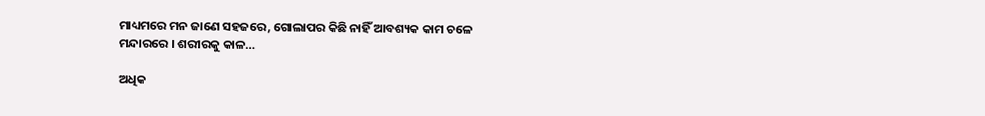ମାଧ୍ୟମରେ ମନ ଜାଣେ ସହଜରେ, ଗୋଲାପର କିଛି ନାହିଁ ଆବଶ୍ୟକ କାମ ଚଳେ ମନ୍ଦାରରେ । ଶରୀରକୁ କାଳ…

ଅଧିକ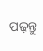ପଢ଼ନ୍ତୁ